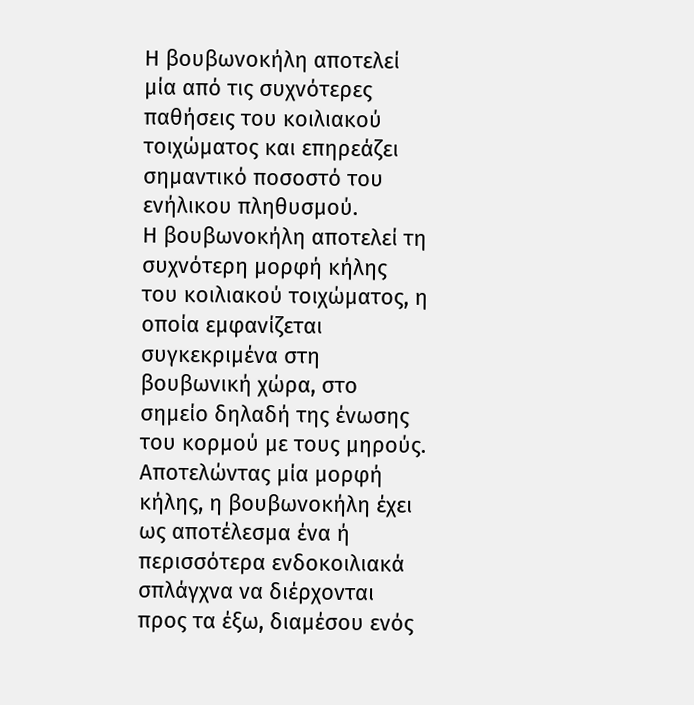Η βουβωνοκήλη αποτελεί μία από τις συχνότερες παθήσεις του κοιλιακού τοιχώματος και επηρεάζει σημαντικό ποσοστό του ενήλικου πληθυσμού.
Η βουβωνοκήλη αποτελεί τη συχνότερη μορφή κήλης του κοιλιακού τοιχώματος, η οποία εμφανίζεται συγκεκριμένα στη βουβωνική χώρα, στο σημείο δηλαδή της ένωσης του κορμού με τους μηρούς.
Αποτελώντας μία μορφή κήλης, η βουβωνοκήλη έχει ως αποτέλεσμα ένα ή περισσότερα ενδοκοιλιακά σπλάγχνα να διέρχονται προς τα έξω, διαμέσου ενός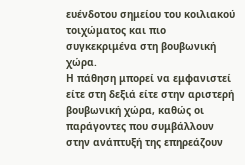ευένδοτου σημείου του κοιλιακού τοιχώματος και πιο συγκεκριμένα στη βουβωνική χώρα.
Η πάθηση μπορεί να εμφανιστεί είτε στη δεξιά είτε στην αριστερή βουβωνική χώρα, καθώς οι παράγοντες που συμβάλλουν στην ανάπτυξή της επηρεάζουν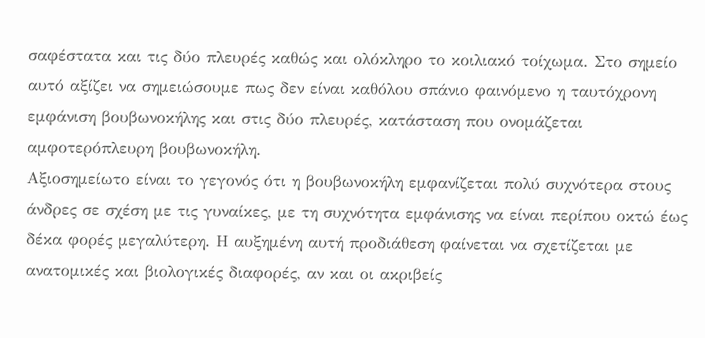σαφέστατα και τις δύο πλευρές καθώς και ολόκληρο το κοιλιακό τοίχωμα. Στο σημείο αυτό αξίζει να σημειώσουμε πως δεν είναι καθόλου σπάνιο φαινόμενο η ταυτόχρονη εμφάνιση βουβωνοκήλης και στις δύο πλευρές, κατάσταση που ονομάζεται αμφοτερόπλευρη βουβωνοκήλη.
Αξιοσημείωτο είναι το γεγονός ότι η βουβωνοκήλη εμφανίζεται πολύ συχνότερα στους άνδρες σε σχέση με τις γυναίκες, με τη συχνότητα εμφάνισης να είναι περίπου οκτώ έως δέκα φορές μεγαλύτερη. Η αυξημένη αυτή προδιάθεση φαίνεται να σχετίζεται με ανατομικές και βιολογικές διαφορές, αν και οι ακριβείς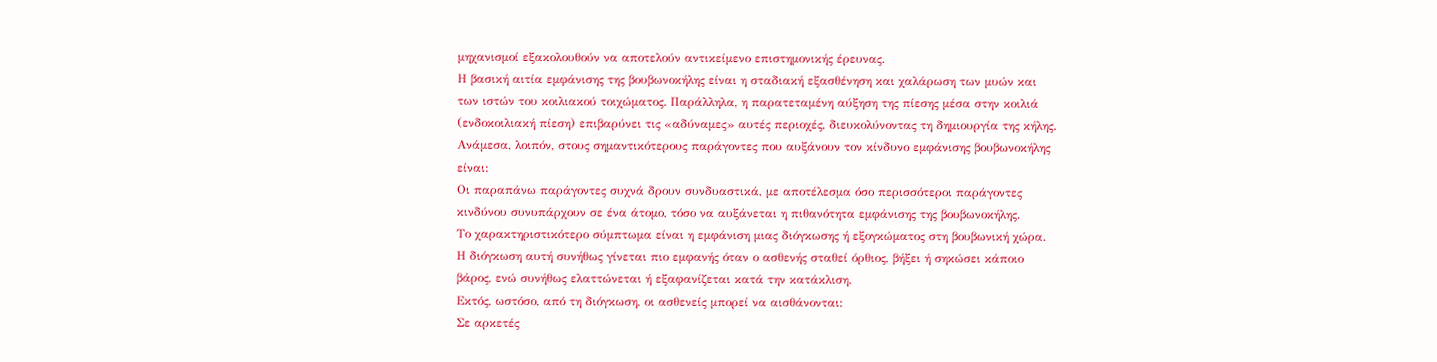μηχανισμοί εξακολουθούν να αποτελούν αντικείμενο επιστημονικής έρευνας.
Η βασική αιτία εμφάνισης της βουβωνοκήλης είναι η σταδιακή εξασθένηση και χαλάρωση των μυών και των ιστών του κοιλιακού τοιχώματος. Παράλληλα, η παρατεταμένη αύξηση της πίεσης μέσα στην κοιλιά (ενδοκοιλιακή πίεση) επιβαρύνει τις «αδύναμες» αυτές περιοχές, διευκολύνοντας τη δημιουργία της κήλης.
Ανάμεσα, λοιπόν, στους σημαντικότερους παράγοντες που αυξάνουν τον κίνδυνο εμφάνισης βουβωνοκήλης είναι:
Οι παραπάνω παράγοντες συχνά δρουν συνδυαστικά, με αποτέλεσμα όσο περισσότεροι παράγοντες κινδύνου συνυπάρχουν σε ένα άτομο, τόσο να αυξάνεται η πιθανότητα εμφάνισης της βουβωνοκήλης.
Το χαρακτηριστικότερο σύμπτωμα είναι η εμφάνιση μιας διόγκωσης ή εξογκώματος στη βουβωνική χώρα. Η διόγκωση αυτή συνήθως γίνεται πιο εμφανής όταν ο ασθενής σταθεί όρθιος, βήξει ή σηκώσει κάποιο βάρος, ενώ συνήθως ελαττώνεται ή εξαφανίζεται κατά την κατάκλιση.
Εκτός, ωστόσο, από τη διόγκωση, οι ασθενείς μπορεί να αισθάνονται:
Σε αρκετές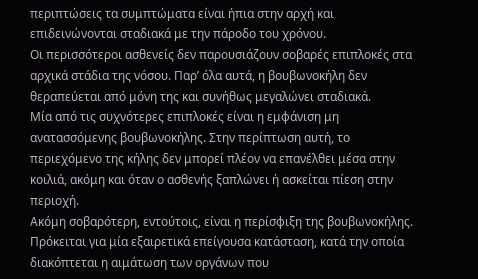περιπτώσεις τα συμπτώματα είναι ήπια στην αρχή και επιδεινώνονται σταδιακά με την πάροδο του χρόνου.
Οι περισσότεροι ασθενείς δεν παρουσιάζουν σοβαρές επιπλοκές στα αρχικά στάδια της νόσου. Παρ’ όλα αυτά, η βουβωνοκήλη δεν θεραπεύεται από μόνη της και συνήθως μεγαλώνει σταδιακά.
Μία από τις συχνότερες επιπλοκές είναι η εμφάνιση μη ανατασσόμενης βουβωνοκήλης. Στην περίπτωση αυτή, το περιεχόμενο της κήλης δεν μπορεί πλέον να επανέλθει μέσα στην κοιλιά, ακόμη και όταν ο ασθενής ξαπλώνει ή ασκείται πίεση στην περιοχή.
Ακόμη σοβαρότερη, εντούτοις, είναι η περίσφιξη της βουβωνοκήλης. Πρόκειται για μία εξαιρετικά επείγουσα κατάσταση, κατά την οποία διακόπτεται η αιμάτωση των οργάνων που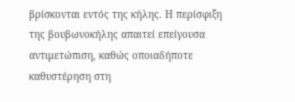βρίσκονται εντός της κήλης. Η περίσφιξη της βουβωνοκήλης απαιτεί επείγουσα αντιμετώπιση, καθώς οποιαδήποτε καθυστέρηση στη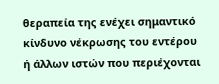θεραπεία της ενέχει σημαντικό κίνδυνο νέκρωσης του εντέρου ή άλλων ιστών που περιέχονται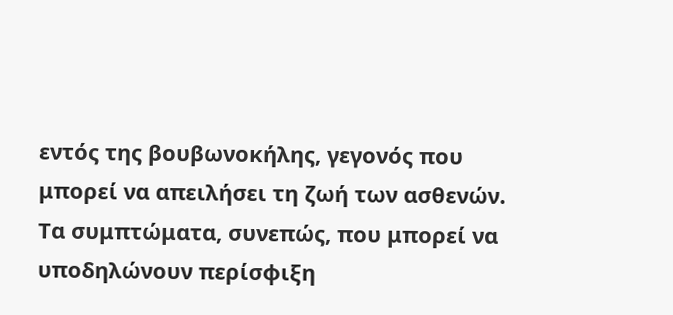εντός της βουβωνοκήλης, γεγονός που μπορεί να απειλήσει τη ζωή των ασθενών.
Τα συμπτώματα, συνεπώς, που μπορεί να υποδηλώνουν περίσφιξη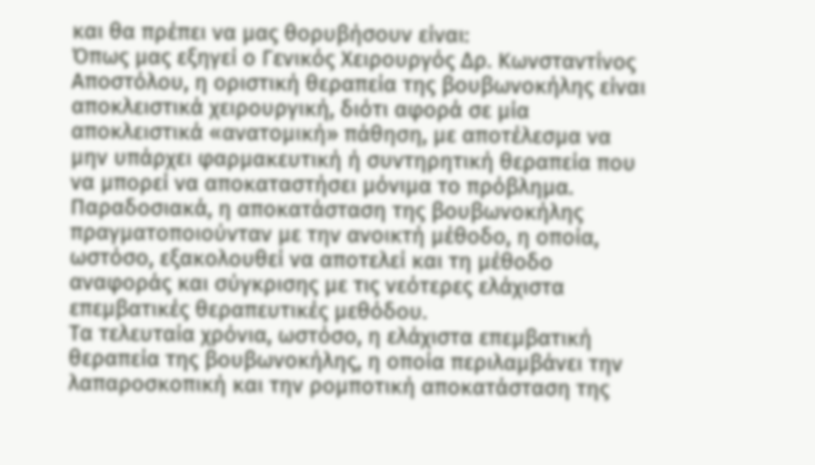και θα πρέπει να μας θορυβήσουν είναι:
Όπως μας εξηγεί ο Γενικός Χειρουργός Δρ. Κωνσταντίνος Αποστόλου, η οριστική θεραπεία της βουβωνοκήλης είναι αποκλειστικά χειρουργική, διότι αφορά σε μία αποκλειστικά «ανατομική» πάθηση, με αποτέλεσμα να μην υπάρχει φαρμακευτική ή συντηρητική θεραπεία που να μπορεί να αποκαταστήσει μόνιμα το πρόβλημα.
Παραδοσιακά, η αποκατάσταση της βουβωνοκήλης πραγματοποιούνταν με την ανοικτή μέθοδο, η οποία, ωστόσο, εξακολουθεί να αποτελεί και τη μέθοδο αναφοράς και σύγκρισης με τις νεότερες ελάχιστα επεμβατικές θεραπευτικές μεθόδου.
Τα τελευταία χρόνια, ωστόσο, η ελάχιστα επεμβατική θεραπεία της βουβωνοκήλης, η οποία περιλαμβάνει την λαπαροσκοπική και την ρομποτική αποκατάσταση της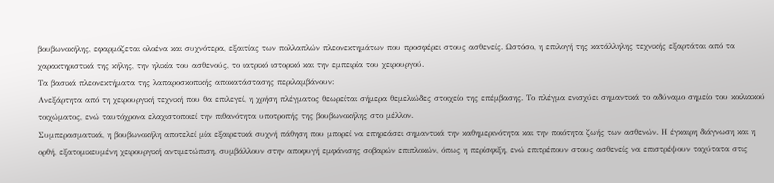βουβωνοκήλης, εφαρμόζεται ολοένα και συχνότερα, εξαιτίας των πολλαπλών πλεονεκτημάτων που προσφέρει στους ασθενείς. Ωστόσο, η επιλογή της κατάλληλης τεχνικής εξαρτάται από τα χαρακτηριστικά της κήλης, την ηλικία του ασθενούς, το ιατρικό ιστορικό και την εμπειρία του χειρουργού.
Τα βασικά πλεονεκτήματα της λαπαροσκοπικής αποκατάστασης περιλαμβάνουν:
Ανεξάρτητα από τη χειρουργική τεχνική που θα επιλεγεί, η χρήση πλέγματος θεωρείται σήμερα θεμελιώδες στοιχείο της επέμβασης. Το πλέγμα ενισχύει σημαντικά το αδύναμο σημείο του κοιλιακού τοιχώματος, ενώ ταυτόχρονα ελαχιστοποιεί την πιθανότητα υποτροπής της βουβωνοκήλης στο μέλλον.
Συμπερασματικά, η βουβωνοκήλη αποτελεί μία εξαιρετικά συχνή πάθηση που μπορεί να επηρεάσει σημαντικά την καθημερινότητα και την ποιότητα ζωής των ασθενών. Η έγκαιρη διάγνωση και η ορθή, εξατομικευμένη χειρουργική αντιμετώπιση, συμβάλλουν στην αποφυγή εμφάνισης σοβαρών επιπλοκών, όπως η περίσφιξη, ενώ επιτρέπουν στους ασθενείς να επιστρέψουν ταχύτατα στις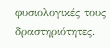φυσιολογικές τους δραστηριότητες.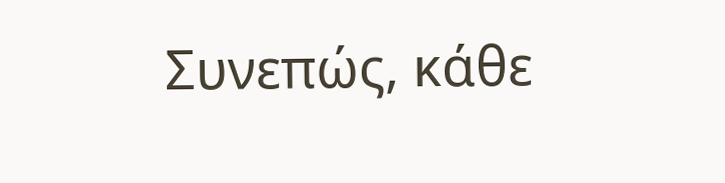Συνεπώς, κάθε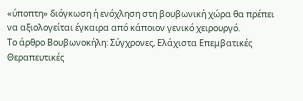«ύποπτη» διόγκωση ή ενόχληση στη βουβωνική χώρα θα πρέπει να αξιολογείται έγκαιρα από κάποιον γενικό χειρουργό.
To άρθρο Βουβωνοκήλη: Σύγχρονες, Ελάχιστα Επεμβατικές Θεραπευτικές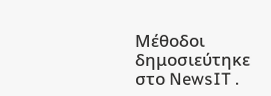Μέθοδοι δημοσιεύτηκε στο NewsIT .